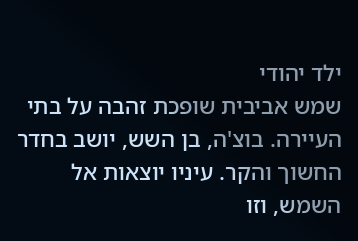ילד יהודי
שמש אביבית שופכת זהבה על בתי העיירה. בוצ'ה, בן השש, יושב בחדר החשוך והקר. עיניו יוצאות אל השמש, וזו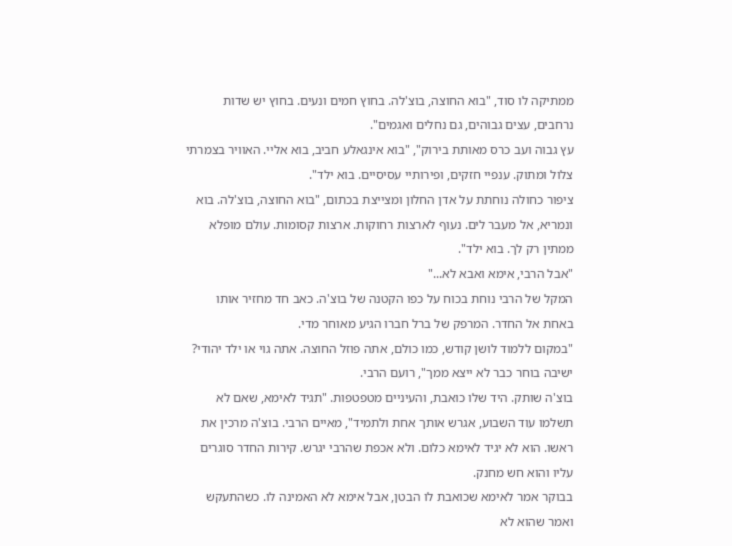ממתיקה לו סוד, "בוא החוצה, בוצ'לה. בחוץ חמים ונעים. בחוץ יש שדות נרחבים, עצים גבוהים, גם נחלים ואגמים".
עץ גבוה ועב כרס מאותת בירוק", "בוא אינגאלע חביב, בוא אליי. האוויר בצמרתי צלול ומתוק. ענפיי חזקים, ופירותיי עסיסיים. בוא ילד".
ציפור כחולה נוחתת על אדן החלון ומצייצת בכתום, "בוא החוצה, בוצ'לה. בוא ונמריא, אל מעבר לים. נעוף לארצות רחוקות. ארצות קסומות. עולם מופלא ממתין רק לך. בוא ילד".
"אבל הרבי, אימא ואבא לא..."
המקל של הרבי נוחת בכוח על כפו הקטנה של בוצ'ה. כאב חד מחזיר אותו באחת אל החדר. המרפק של ברל חברו הגיע מאוחר מדי.
"במקום ללמוד לושן קודש, כמו כולם, אתה פוזל החוצה. אתה גוי או ילד יהודי? ישיבה בוחר כבר לא ייצא ממך", רועם הרבי.
בוצ'ה שותק. היד שלו כואבת, והעיניים מטפטפות. "תגיד לאימא, שאם לא תשלמו עוד השבוע, אגרש אותך אחת ולתמיד", מאיים הרבי. בוצ'ה מרכין את ראשו. הוא לא יגיד לאימא כלום. ולא אכפת שהרבי יגרש. קירות החדר סוגרים עליו והוא חש מחנק.
בבוקר אמר לאימא שכואבת לו הבטן, אבל אימא לא האמינה לו. כשהתעקש ואמר שהוא לא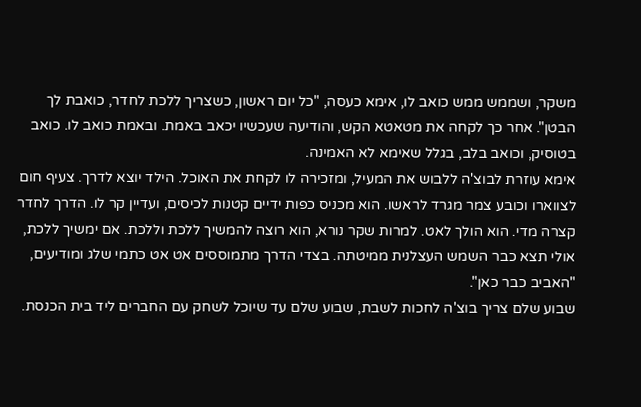משקר, ושממש ממש כואב לו, אימא כעסה, "כל יום ראשון, כשצריך ללכת לחדר, כואבת לך הבטן". אחר כך לקחה את מטאטא הקש, והודיעה שעכשיו יכאב באמת. ובאמת כואב לו. כואב בטוסיק, וכואב בלב, בגלל שאימא לא האמינה.
אימא עוזרת לבוצ'ה ללבוש את המעיל, ומזכירה לו לקחת את האוכל. הילד יוצא לדרך. צעיף חום לצווארו וכובע צמר מגרד לראשו. הוא מכניס כפות ידיים קטנות לכיסים, ועדיין קר לו. הדרך לחדר קצרה מדי. הוא הולך לאט. למרות שקר נורא, הוא רוצה להמשיך ללכת וללכת. אם ימשיך ללכת, אולי תצא כבר השמש העצלנית ממיטתה. בצדי הדרך מתמוססים אט אט כתמי שלג ומודיעים, "האביב כבר כאן".
שבוע שלם צריך בוצ'ה לחכות לשבת, שבוע שלם עד שיוכל לשחק עם החברים ליד בית הכנסת.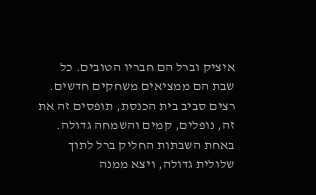איציק וברל הם חבריו הטובים. כל שבת הם ממציאים משחקים חדשים. רצים סביב בית הכנסת, תופסים זה את זה, נופלים, קמים והשמחה גדולה.
באחת השבתות החליק ברל לתוך שלולית גדולה, ויצא ממנה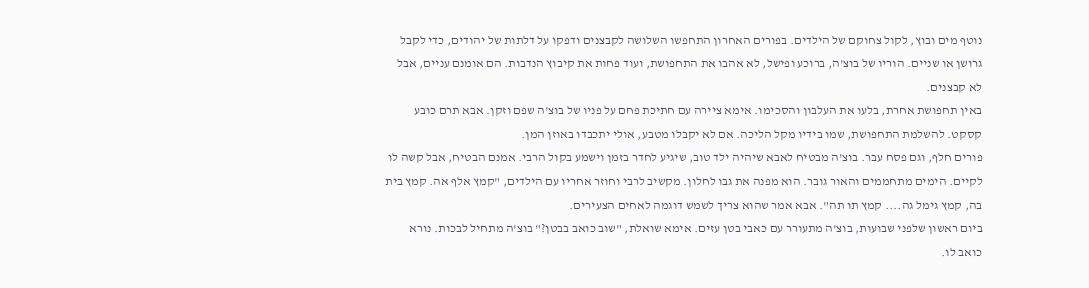נוטף מים ובוץ, לקול צחוקם של הילדים. בפורים האחרון התחפשו השלושה לקבצנים ודפקו על דלתות של יהודים, כדי לקבל גרושן או שניים. הוריו של בוצ'ה, ברוכע ופישל, לא אהבו את התחפושת, ועוד פחות את קיבוץ הנדבות. הם אומנם עניים, אבל לא קבצנים.
באין תחפושת אחרת, בלעו את העלבון והסכימו. אימא ציירה עם חתיכת פחם על פניו של בוצ'ה שפם וזקן. אבא תרם כובע קסקט. להשלמת התחפושת, שמו בידיו מקל הליכה. אם לא יקבלו מטבע, אולי יתכבדו באוזן המן.
פורים חלף, וגם פסח עבר. בוצ'ה מבטיח לאבא שיהיה ילד טוב, שיגיע לחדר בזמן וישמע בקול הרבי. אמנם הבטיח, אבל קשה לו לקיים. הימים מתחממים והאור גובר. הוא מפנה את גבו לחלון. מקשיב לרבי וחוזר אחריו עם הילדים, "קמץ אלף אה. קמץ בית בה, קמץ גימל גה.... קמץ תו תה". אבא אמר שהוא צריך לשמש דוגמה לאחים הצעירים.
ביום ראשון שלפני שבועות, בוצ'ה מתעורר עם כאבי בטן עזים. אימא שואלת, "שוב כואב בבטן?" בוצ'ה מתחיל לבכות. נורא כואב לו.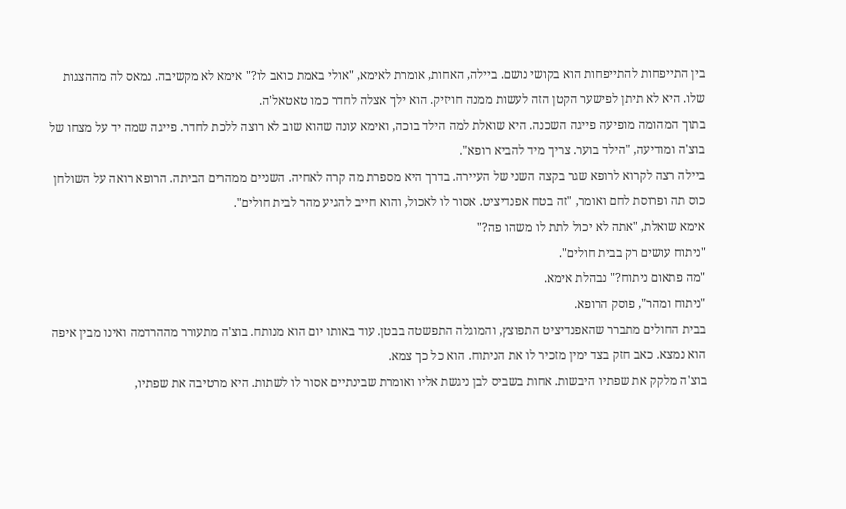בין התייפחות להתייפחות הוא בקושי נושם. ביילה, האחות, אומרת לאימא, "אולי באמת כואב לו?" אימא לא מקשיבה. נמאס לה מההצגות שלו. היא לא תיתן לפישער הקטן הזה לעשות ממנה חויזיק. הוא ילך אצלה לחדר כמו טאטאל'ה.
בתוך המהומה מופיעה פייגה השכנה. היא שואלת למה הילד בוכה, ואימא עונה שהוא שוב לא רוצה ללכת לחדר. פייגה שמה יד על מצחו של בוצ'ה ומודיעה, "הילד בוער. צריך מיד להביא רופא".
ביילה רצה לקרוא לרופא שגר בקצה השני של העיירה. בדרך היא מספרת מה קרה לאחיה. השניים ממהרים הביתה. הרופא רואה על השולחן כוס תה ופרוסת לחם ואומר, "זה בטח אפנדיציט. אסור לו לאכול, והוא חייב להגיע מהר לבית חולים".
אימא שואלת, "אתה לא יכול לתת לו משהו פה?"
"ניתוח עושים רק בבית חולים".
"מה פתאום ניתוח?" נבהלת אימא.
"ניתוח ומהר", פוסק הרופא.
בבית החולים מתברר שהאפנדיציט התפוצץ, והמוגלה התפשטה בבטן. עוד באותו יום הוא מנותח. בוצ'ה מתעורר מההרדמה ואינו מבין איפה הוא נמצא. כאב חזק בצד ימין מזכיר לו את הניתוח. הוא כל כך צמא.
בוצ'ה מלקק את שפתיו היבשות. אחות בשביס לבן ניגשת אליו ואומרת שבינתיים אסור לו לשתות. היא מרטיבה את שפתיו,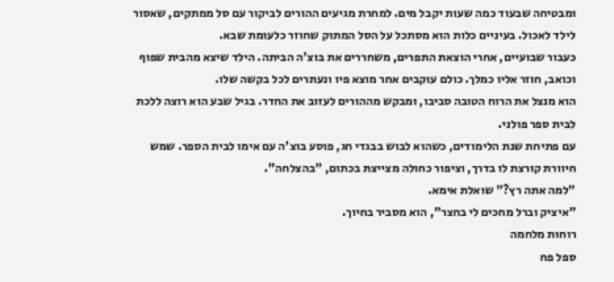ומבטיחה שבעוד כמה שעות יקבל מים. למחרת מגיעים ההורים לביקור עם סל ממתקים, שאסור לילד לאכול. בעיניים כלות הוא מסתכל על הסל המתוק שחוזר כלעומת שבא.
כעבור שבועיים, אחרי הוצאת התפרים, משחררים את בוצ'ה הביתה. הילד שיצא מהבית שפוף וכואב, חוזר אליו כמלך. כולם עוקבים אחר מוצא פיו ונעתרים לכל בקשה שלו.
הוא מנצל את הרוח הטובה סביבו, ומבקש מההורים לעזוב את החדר. בגיל שבע הוא רוצה ללכת לבית ספר פולני.
עם פתיחת שנת הלימודים, כשהוא לבוש בבגדי חג, פוסע בוצ'ה עם אימו לבית הספר. שמש חיוורת קורצת לו בדרך, וציפור כחולה מצייצת בכתום, "בהצלחה".
"למה אתה רץ?" שואלת אימא.
"איציק וברל מחכים לי בחצר", הוא מסביר בחיוך.
רוחות מלחמה
ספל פח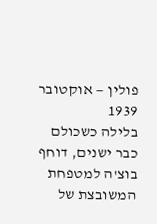פולין — אוקטובר 1939
בלילה כשכולם כבר ישנים, דוחף בוצ'ה למטפחת המשובצת של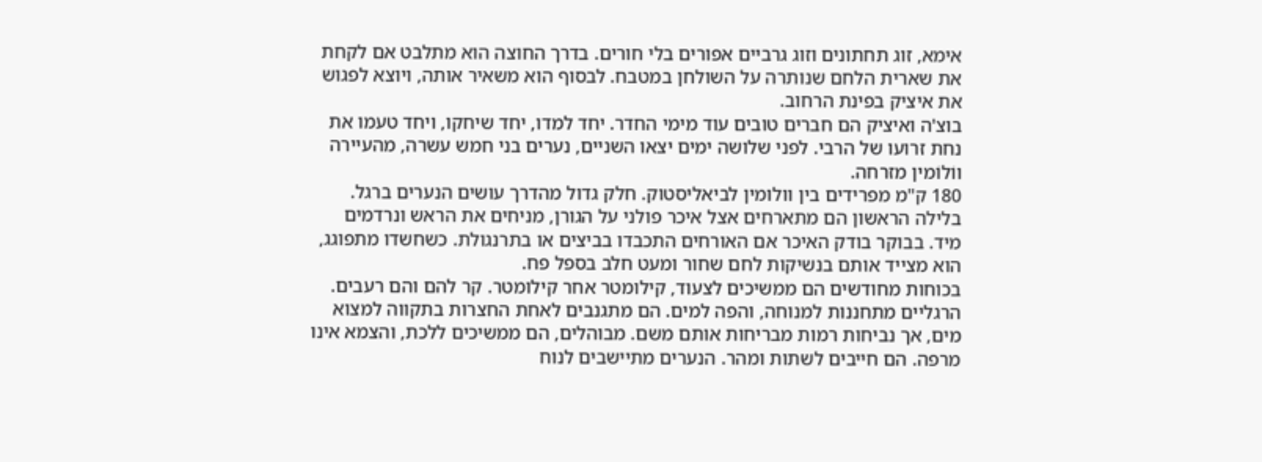אימא, זוג תחתונים וזוג גרביים אפורים בלי חורים. בדרך החוצה הוא מתלבט אם לקחת את שארית הלחם שנותרה על השולחן במטבח. לבסוף הוא משאיר אותה, ויוצא לפגוש את איציק בפינת הרחוב.
בוצ'ה ואיציק הם חברים טובים עוד מימי החדר. יחד למדו, יחד שיחקו, ויחד טעמו את נחת זרועו של הרבי. לפני שלושה ימים יצאו השניים, נערים בני חמש עשרה, מהעיירה ווֹלוֹמין מזרחה.
180 ק"מ מפרידים בין וולומין לביאליסטוק. חלק גדול מהדרך עושים הנערים ברגל. בלילה הראשון הם מתארחים אצל איכר פולני על הגורן, מניחים את הראש ונרדמים מיד. בבוקר בודק האיכר אם האורחים התכבדו בביצים או בתרנגולת. כשחשדו מתפוגג, הוא מצייד אותם בנשיקות לחם שחור ומעט חלב בספל פח.
בכוחות מחודשים הם ממשיכים לצעוד, קילומטר אחר קילומטר. קר להם והם רעבים. הרגליים מתחננות למנוחה, והפה למים. הם מתגנבים לאחת החצרות בתקווה למצוא מים, אך נביחות רמות מבריחות אותם משם. מבוהלים, הם ממשיכים ללכת, והצמא אינו מרפה. הם חייבים לשתות ומהר. הנערים מתיישבים לנוח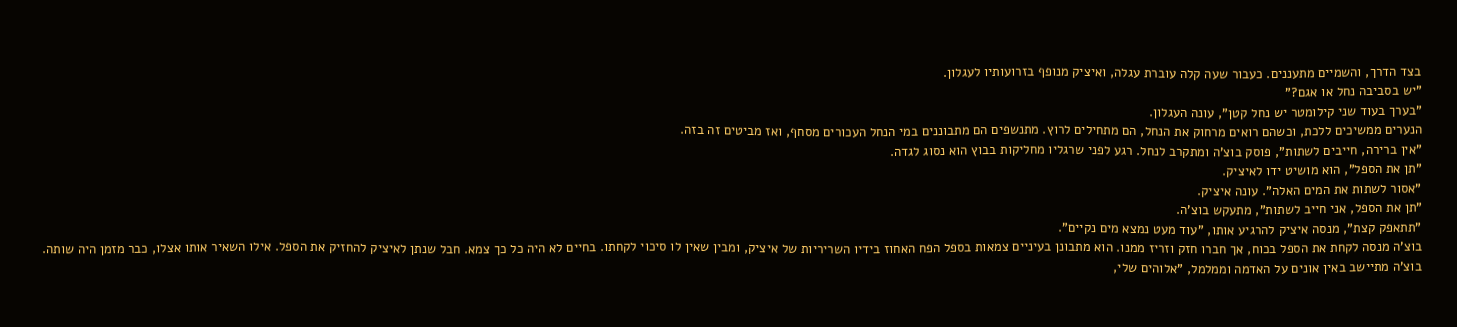בצד הדרך, והשמיים מתעננים. כעבור שעה קלה עוברת עגלה, ואיציק מנופף בזרועותיו לעגלון.
"יש בסביבה נחל או אגם?"
"בערך בעוד שני קילומטר יש נחל קטן", עונה העגלון.
הנערים ממשיכים ללכת, וכשהם רואים מרחוק את הנחל, הם מתחילים לרוץ. מתנשפים הם מתבוננים במי הנחל העכורים מסחף, ואז מביטים זה בזה.
"אין ברירה, חייבים לשתות", פוסק בוצ'ה ומתקרב לנחל. רגע לפני שרגליו מחליקות בבוץ הוא נסוג לגדה.
"תן את הספל", הוא מושיט ידו לאיציק.
"אסור לשתות את המים האלה". עונה איציק.
"תן את הספל, אני חייב לשתות", מתעקש בוצ'ה.
"תתאפק קצת", מנסה איציק להרגיע אותו, "עוד מעט נמצא מים נקיים".
בוצ'ה מנסה לקחת את הספל בכוח, אך חברו חזק וזריז ממנו. הוא מתבונן בעיניים צמאות בספל הפח האחוז בידיו השריריות של איציק, ומבין שאין לו סיכוי לקחתו. בחיים לא היה כל כך צמא. חבל שנתן לאיציק להחזיק את הספל. אילו השאיר אותו אצלו, כבר מזמן היה שותה. בוצ'ה מתיישב באין אונים על האדמה וממלמל, "אלוהים שלי,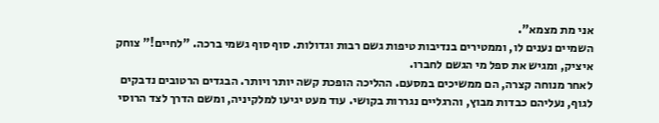אני מת מצמא".
השמיים נענים לו, וממטירים בנדיבות טיפות גשם רבות וגדולות. סוף סוף גשמי ברכה. "לחיים!" צוחק איציק, ומגיש את ספל מי הגשם לחברו.
לאחר מנוחה קצרה, הם ממשיכים במסעם. ההליכה הופכת קשה יותר ויותר. הבגדים הרטובים נדבקים לגוף, נעליהם כבדות מבוץ, והרגליים נגררות בקושי. עוד מעט יגיעו למלקיניה, ומשם הדרך לצד הרוסי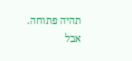תהיה פתוחה. אבל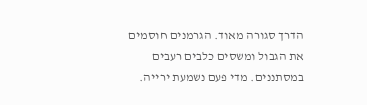הדרך סגורה מאוד. הגרמנים חוסמים את הגבול ומשסים כלבים רעבים במסתננים. מדי פעם נשמעת ירייה.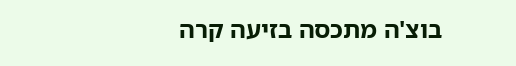בוצ'ה מתכסה בזיעה קרה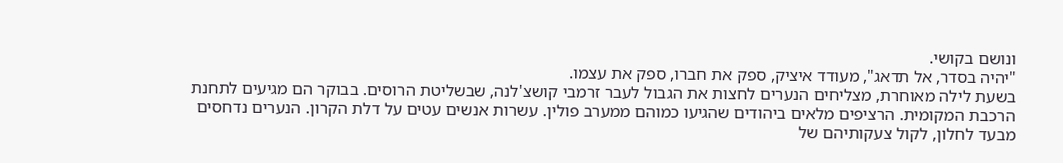ונושם בקושי.
"יהיה בסדר, אל תדאג", מעודד איציק, ספק את חברו, ספק את עצמו.
בשעת לילה מאוחרת, מצליחים הנערים לחצות את הגבול לעבר זרמבי קושצ'לנה, שבשליטת הרוסים. בבוקר הם מגיעים לתחנת הרכבת המקומית. הרציפים מלאים ביהודים שהגיעו כמוהם ממערב פולין. עשרות אנשים עטים על דלת הקרון. הנערים נדחסים מבעד לחלון, לקול צעקותיהם של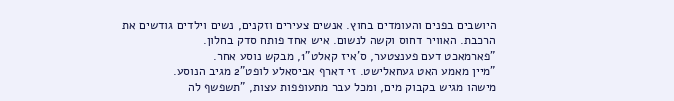היושבים בפנים והעומדים בחוץ. אנשים צעירים וזקנים, נשים וילדים גודשים את הרכבת. האוויר דחוס וקשה לנשום. איש אחד פותח סדק בחלון.
"פארמאכט דעם פענצטער, ס'איז קאלט"1, מבקש נוסע אחר.
"מיין מאמע האט געחאלישט. זי דארף אביסאלע לופט"2 מגיב הנוסע.
מישהו מגיש בקבוק מים, ומכל עבר מתעופפות עצות, "תשפשף לה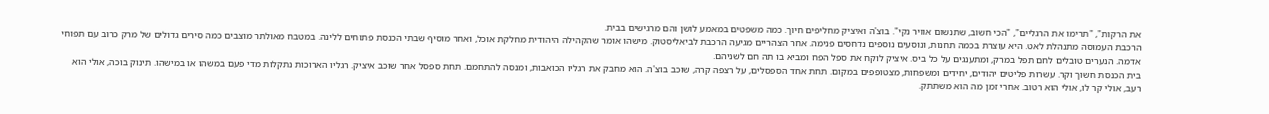את הרקות", "תרימו את הרגליים", "הכי חשוב, שתנשום אוויר נקי". בוצ'ה ואיציק מחליפים חיוך. כמה משפטים במאמע לושן והם מרגישים בבית.
הרכבת העמוסה מתנהלת לאט. היא עוצרת בכמה תחנות, ונוסעים נוספים נדחסים פנימה. אחר הצהריים מגיעה הרכבת לביאליסטוק. מישהו אומר שהקהילה היהודית מחלקת אוכל, ואחר מוסיף שבתי הכנסת פתוחים ללינה. במטבח מאולתר מוצבים כמה סירים גדולים של מרק כרוב עם תפוחי אדמה. הנערים טובלים לחם תפל במרק, ומתענגים על כל ביס. איציק לוקח את ספל הפח ומביא בו תה חם לשניהם.
בית הכנסת חשוך וקר. עשרות פליטים יהודים, יחידים ומשפחות, מצטופפים במקום. תחת אחד הספסלים, על רצפה קרה, שוכב בוצ'ה. הוא מחבק את רגליו הכואבות, ומנסה להתחמם. תחת ספסל אחר שוכב איציק. רגליו הארוכות נתקלות מדי פעם במשהו או במישהו. תינוק בוכה, אולי הוא רעב, אולי קר לו, אולי הוא רטוב. אחרי זמן מה הוא משתתק.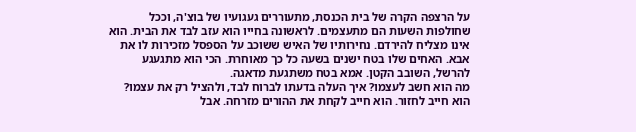על הרצפה הקרה של בית הכנסת, מתעוררים געגועיו של בוצ'ה, וככל שחולפות השעות הם מתעצמים. לראשונה בחייו הוא עזב לבד את הבית. הוא אינו מצליח להירדם. נחירותיו של האיש ששוכב על הספסל מזכירות לו את אבא. האחים שלו בטח ישנים בשעה כל כך מאוחרת. הכי הוא מתגעגע להרשל, השובב הקטן. אמא בטח משתגעת מדאגה.
מה הוא חשב לעצמו? איך העלה בדעתו לברוח לבד, ולהציל רק את עצמו? הוא חייב לחזור. הוא חייב לקחת את ההורים מזרחה. אבל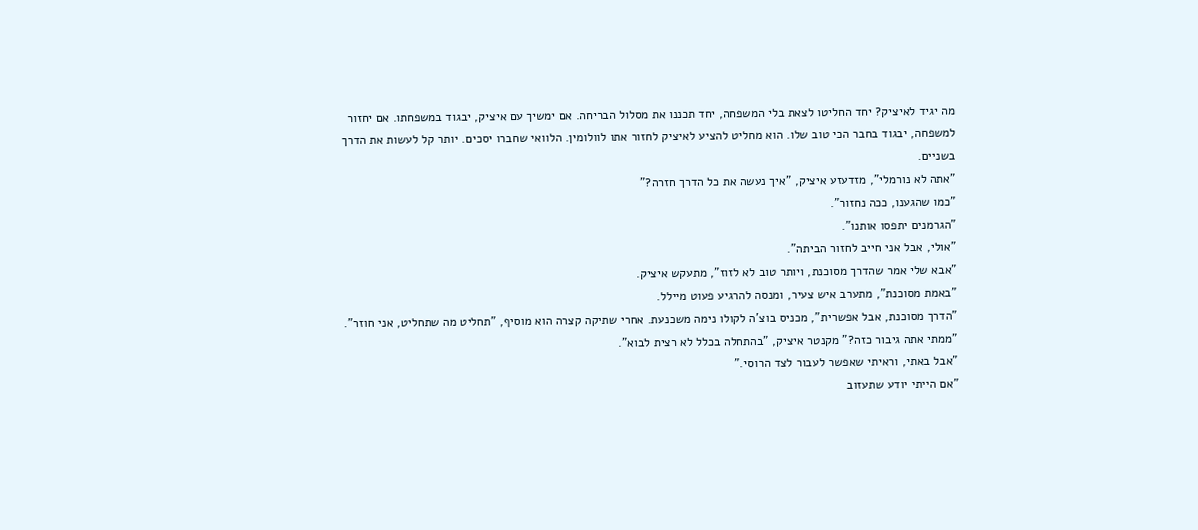מה יגיד לאיציק? יחד החליטו לצאת בלי המשפחה, יחד תכננו את מסלול הבריחה. אם ימשיך עם איציק, יבגוד במשפחתו. אם יחזור למשפחה, יבגוד בחבר הכי טוב שלו. הוא מחליט להציע לאיציק לחזור אתו לוולומין. הלוואי שחברו יסכים. יותר קל לעשות את הדרך בשניים.
"אתה לא נורמלי", מזדעזע איציק, "איך נעשה את כל הדרך חזרה?"
"כמו שהגענו, ככה נחזור".
"הגרמנים יתפסו אותנו".
"אולי, אבל אני חייב לחזור הביתה".
"אבא שלי אמר שהדרך מסוכנת, ויותר טוב לא לזוז", מתעקש איציק.
"באמת מסוכנת", מתערב איש צעיר, ומנסה להרגיע פעוט מיילל.
"הדרך מסוכנת, אבל אפשרית", מכניס בוצ'ה לקולו נימה משכנעת. אחרי שתיקה קצרה הוא מוסיף, "תחליט מה שתחליט, אני חוזר".
"ממתי אתה גיבור כזה?" מקנטר איציק, "בהתחלה בכלל לא רצית לבוא".
"אבל באתי, וראיתי שאפשר לעבור לצד הרוסי."
"אם הייתי יודע שתעזוב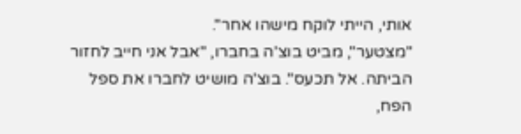אותי, הייתי לוקח מישהו אחר".
"מצטער", מביט בוצ'ה בחברו, "אבל אני חייב לחזור הביתה. אל תכעס". בוצ'ה מושיט לחברו את ספל הפח,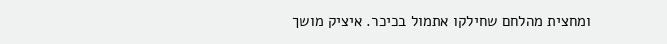ומחצית מהלחם שחילקו אתמול בכיכר. איציק מושך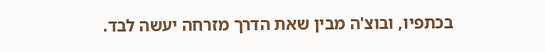בכתפיו, ובוצ'ה מבין שאת הדרך מזרחה יעשה לבד.